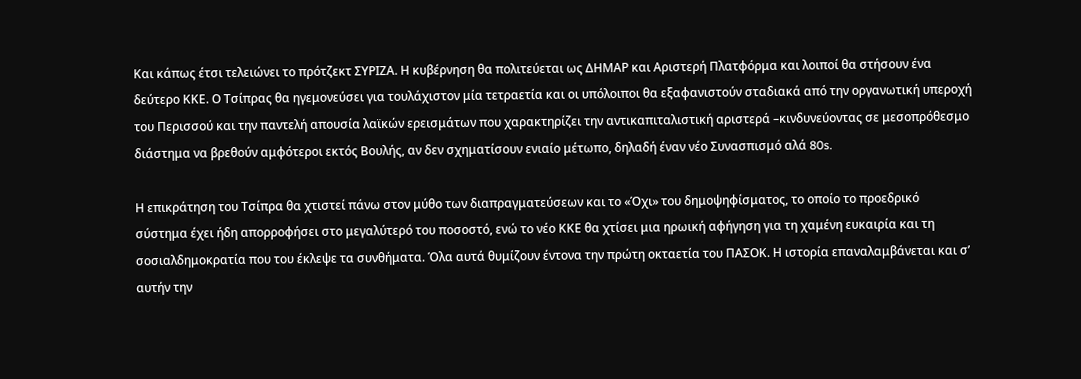Και κάπως έτσι τελειώνει το πρότζεκτ ΣΥΡΙΖΑ. Η κυβέρνηση θα πολιτεύεται ως ΔΗΜΑΡ και Αριστερή Πλατφόρμα και λοιποί θα στήσουν ένα δεύτερο ΚΚΕ. Ο Τσίπρας θα ηγεμονεύσει για τουλάχιστον μία τετραετία και οι υπόλοιποι θα εξαφανιστούν σταδιακά από την οργανωτική υπεροχή του Περισσού και την παντελή απουσία λαϊκών ερεισμάτων που χαρακτηρίζει την αντικαπιταλιστική αριστερά –κινδυνεύοντας σε μεσοπρόθεσμο διάστημα να βρεθούν αμφότεροι εκτός Βουλής, αν δεν σχηματίσουν ενιαίο μέτωπο, δηλαδή έναν νέο Συνασπισμό αλά 80s.

Η επικράτηση του Τσίπρα θα χτιστεί πάνω στον μύθο των διαπραγματεύσεων και το «Όχι» του δημοψηφίσματος, το οποίο το προεδρικό σύστημα έχει ήδη απορροφήσει στο μεγαλύτερό του ποσοστό, ενώ το νέο ΚΚΕ θα χτίσει μια ηρωική αφήγηση για τη χαμένη ευκαιρία και τη σοσιαλδημοκρατία που του έκλεψε τα συνθήματα. Όλα αυτά θυμίζουν έντονα την πρώτη οκταετία του ΠΑΣΟΚ. Η ιστορία επαναλαμβάνεται και σ’ αυτήν την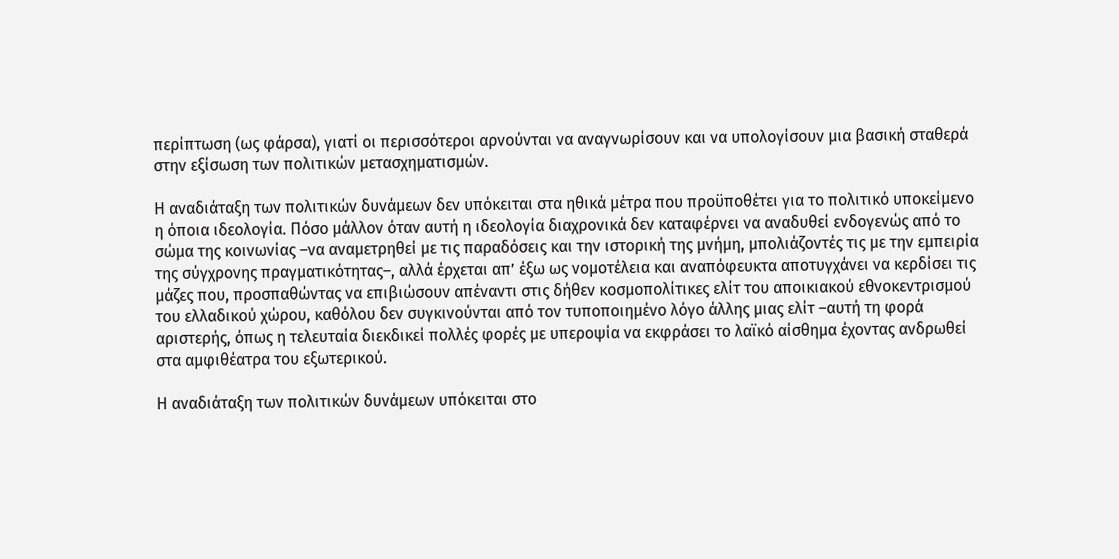περίπτωση (ως φάρσα), γιατί οι περισσότεροι αρνούνται να αναγνωρίσουν και να υπολογίσουν μια βασική σταθερά στην εξίσωση των πολιτικών μετασχηματισμών.

Η αναδιάταξη των πολιτικών δυνάμεων δεν υπόκειται στα ηθικά μέτρα που προϋποθέτει για το πολιτικό υποκείμενο η όποια ιδεολογία. Πόσο μάλλον όταν αυτή η ιδεολογία διαχρονικά δεν καταφέρνει να αναδυθεί ενδογενώς από το σώμα της κοινωνίας –να αναμετρηθεί με τις παραδόσεις και την ιστορική της μνήμη, μπολιάζοντές τις με την εμπειρία της σύγχρονης πραγματικότητας–, αλλά έρχεται απ’ έξω ως νομοτέλεια και αναπόφευκτα αποτυγχάνει να κερδίσει τις μάζες που, προσπαθώντας να επιβιώσουν απέναντι στις δήθεν κοσμοπολίτικες ελίτ του αποικιακού εθνοκεντρισμού του ελλαδικού χώρου, καθόλου δεν συγκινούνται από τον τυποποιημένο λόγο άλλης μιας ελίτ –αυτή τη φορά αριστερής, όπως η τελευταία διεκδικεί πολλές φορές με υπεροψία να εκφράσει το λαϊκό αίσθημα έχοντας ανδρωθεί στα αμφιθέατρα του εξωτερικού.

Η αναδιάταξη των πολιτικών δυνάμεων υπόκειται στο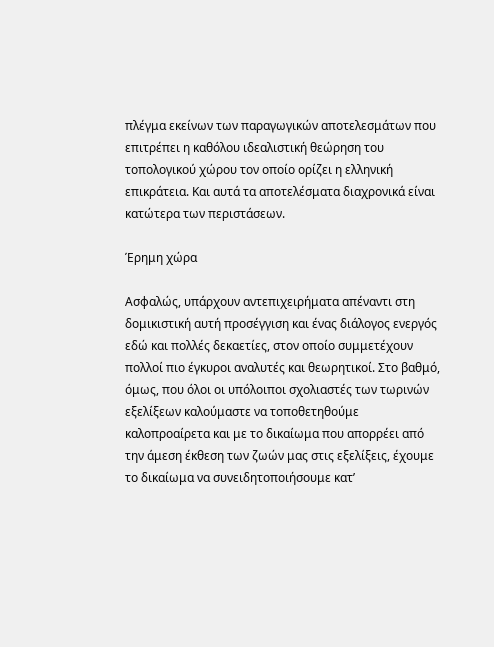πλέγμα εκείνων των παραγωγικών αποτελεσμάτων που επιτρέπει η καθόλου ιδεαλιστική θεώρηση του τοπολογικού χώρου τον οποίο ορίζει η ελληνική επικράτεια. Και αυτά τα αποτελέσματα διαχρονικά είναι κατώτερα των περιστάσεων.

Έρημη χώρα

Ασφαλώς, υπάρχουν αντεπιχειρήματα απέναντι στη δομικιστική αυτή προσέγγιση και ένας διάλογος ενεργός εδώ και πολλές δεκαετίες, στον οποίο συμμετέχουν πολλοί πιο έγκυροι αναλυτές και θεωρητικοί. Στο βαθμό, όμως, που όλοι οι υπόλοιποι σχολιαστές των τωρινών εξελίξεων καλούμαστε να τοποθετηθούμε καλοπροαίρετα και με το δικαίωμα που απορρέει από την άμεση έκθεση των ζωών μας στις εξελίξεις, έχουμε το δικαίωμα να συνειδητοποιήσουμε κατ’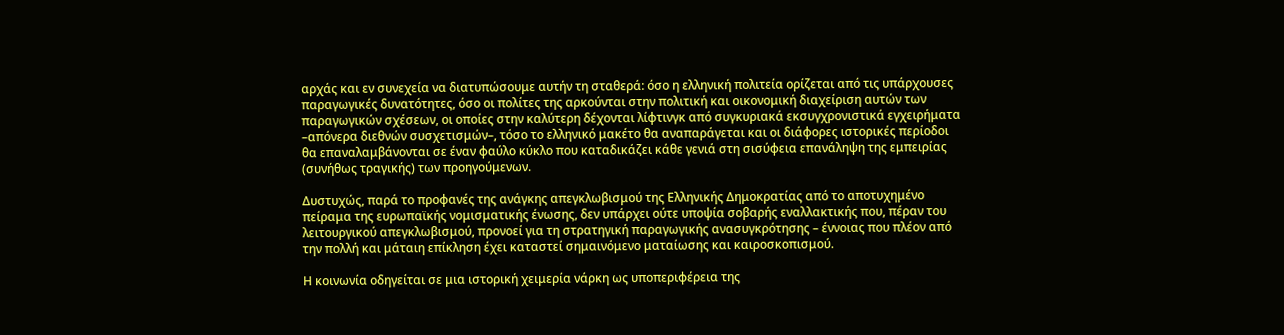αρχάς και εν συνεχεία να διατυπώσουμε αυτήν τη σταθερά: όσο η ελληνική πολιτεία ορίζεται από τις υπάρχουσες παραγωγικές δυνατότητες, όσο οι πολίτες της αρκούνται στην πολιτική και οικονομική διαχείριση αυτών των παραγωγικών σχέσεων, οι οποίες στην καλύτερη δέχονται λίφτινγκ από συγκυριακά εκσυγχρονιστικά εγχειρήματα –απόνερα διεθνών συσχετισμών–, τόσο το ελληνικό μακέτο θα αναπαράγεται και οι διάφορες ιστορικές περίοδοι θα επαναλαμβάνονται σε έναν φαύλο κύκλο που καταδικάζει κάθε γενιά στη σισύφεια επανάληψη της εμπειρίας (συνήθως τραγικής) των προηγούμενων.

Δυστυχώς, παρά το προφανές της ανάγκης απεγκλωβισμού της Ελληνικής Δημοκρατίας από το αποτυχημένο πείραμα της ευρωπαϊκής νομισματικής ένωσης, δεν υπάρχει ούτε υποψία σοβαρής εναλλακτικής που, πέραν του λειτουργικού απεγκλωβισμού, προνοεί για τη στρατηγική παραγωγικής ανασυγκρότησης – έννοιας που πλέον από την πολλή και μάταιη επίκληση έχει καταστεί σημαινόμενο ματαίωσης και καιροσκοπισμού.

Η κοινωνία οδηγείται σε μια ιστορική χειμερία νάρκη ως υποπεριφέρεια της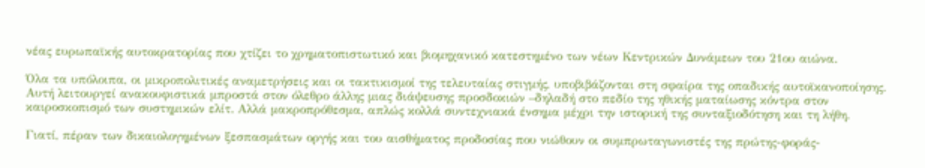νέας ευρωπαϊκής αυτοκρατορίας που χτίζει το χρηματοπιστωτικό και βιομηχανικό κατεστημένο των νέων Κεντρικών Δυνάμεων του 21ου αιώνα.

Όλα τα υπόλοιπα, οι μικροπολιτικές αναμετρήσεις και οι τακτικισμοί της τελευταίας στιγμής, υποβιβάζονται στη σφαίρα της οπαδικής αυτοϊκανοποίησης. Αυτή λειτουργεί ανακουφιστικά μπροστά στον όλεθρο άλλης μιας διάψευσης προσδοκιών –δηλαδή στο πεδίο της ηθικής ματαίωσης κόντρα στον καιροσκοπισμό των συστημικών ελίτ. Αλλά μακροπρόθεσμα, απλώς κολλά συντεχνιακά ένσημα μέχρι την ιστορική της συνταξιοδότηση και τη λήθη.

Γιατί, πέραν των δικαιολογημένων ξεσπασμάτων οργής και του αισθήματος προδοσίας που νιώθουν οι συμπρωταγωνιστές της πρώτης-φοράς-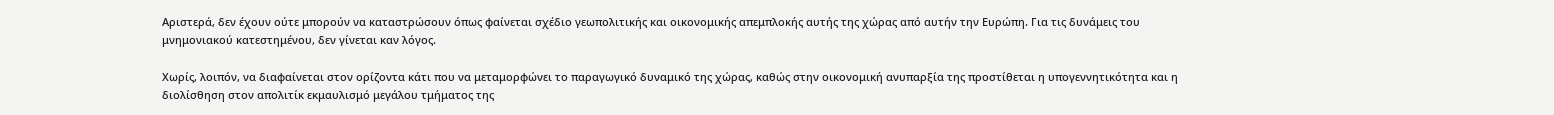Αριστερά, δεν έχουν ούτε μπορούν να καταστρώσουν όπως φαίνεται σχέδιο γεωπολιτικής και οικονομικής απεμπλοκής αυτής της χώρας από αυτήν την Ευρώπη. Για τις δυνάμεις του μνημονιακού κατεστημένου, δεν γίνεται καν λόγος.

Χωρίς, λοιπόν, να διαφαίνεται στον ορίζοντα κάτι που να μεταμορφώνει το παραγωγικό δυναμικό της χώρας, καθώς στην οικονομική ανυπαρξία της προστίθεται η υπογεννητικότητα και η διολίσθηση στον απολιτίκ εκμαυλισμό μεγάλου τμήματος της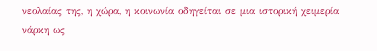νεολαίας της, η χώρα, η κοινωνία οδηγείται σε μια ιστορική χειμερία νάρκη ως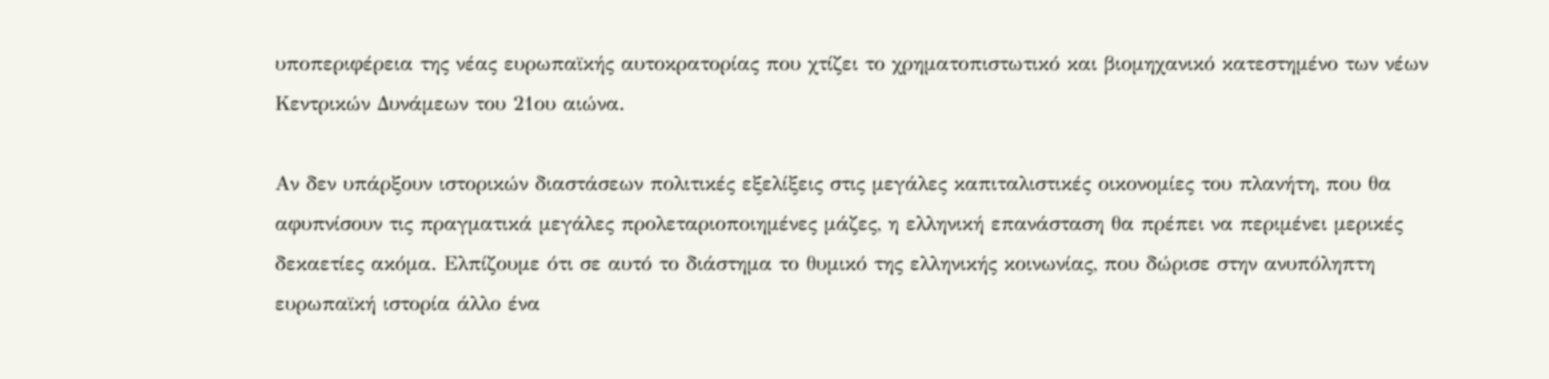υποπεριφέρεια της νέας ευρωπαϊκής αυτοκρατορίας που χτίζει το χρηματοπιστωτικό και βιομηχανικό κατεστημένο των νέων Κεντρικών Δυνάμεων του 21ου αιώνα.

Αν δεν υπάρξουν ιστορικών διαστάσεων πολιτικές εξελίξεις στις μεγάλες καπιταλιστικές οικονομίες του πλανήτη, που θα αφυπνίσουν τις πραγματικά μεγάλες προλεταριοποιημένες μάζες, η ελληνική επανάσταση θα πρέπει να περιμένει μερικές δεκαετίες ακόμα. Ελπίζουμε ότι σε αυτό το διάστημα το θυμικό της ελληνικής κοινωνίας, που δώρισε στην ανυπόληπτη ευρωπαϊκή ιστορία άλλο ένα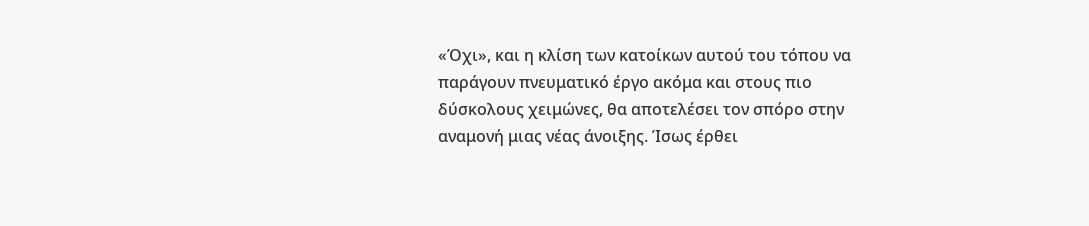«Όχι», και η κλίση των κατοίκων αυτού του τόπου να παράγουν πνευματικό έργο ακόμα και στους πιο δύσκολους χειμώνες, θα αποτελέσει τον σπόρο στην αναμονή μιας νέας άνοιξης. Ίσως έρθει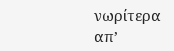νωρίτερα απ’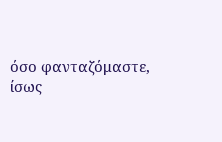όσο φανταζόμαστε, ίσως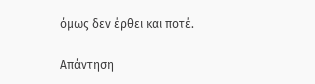όμως δεν έρθει και ποτέ.

Απάντηση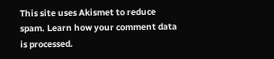This site uses Akismet to reduce spam. Learn how your comment data is processed.